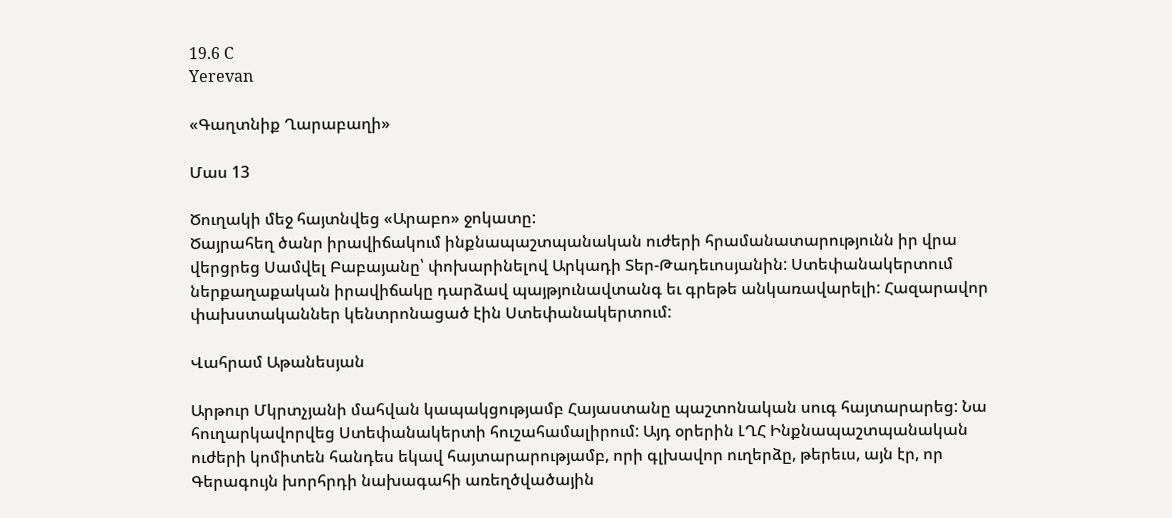19.6 C
Yerevan

«Գաղտնիք Ղարաբաղի»

Մաս 13

Ծուղակի մեջ հայտնվեց «Արաբո» ջոկատը:
Ծայրահեղ ծանր իրավիճակում ինքնապաշտպանական ուժերի հրամանատարությունն իր վրա վերցրեց Սամվել Բաբայանը՝ փոխարինելով Արկադի Տեր-Թադեւոսյանին: Ստեփանակերտում ներքաղաքական իրավիճակը դարձավ պայթյունավտանգ եւ գրեթե անկառավարելի: Հազարավոր փախստականներ կենտրոնացած էին Ստեփանակերտում:

Վահրամ Աթանեսյան

Արթուր Մկրտչյանի մահվան կապակցությամբ Հայաստանը պաշտոնական սուգ հայտարարեց: Նա հուղարկավորվեց Ստեփանակերտի հուշահամալիրում: Այդ օրերին ԼՂՀ Ինքնապաշտպանական ուժերի կոմիտեն հանդես եկավ հայտարարությամբ, որի գլխավոր ուղերձը, թերեւս, այն էր, որ Գերագույն խորհրդի նախագահի առեղծվածային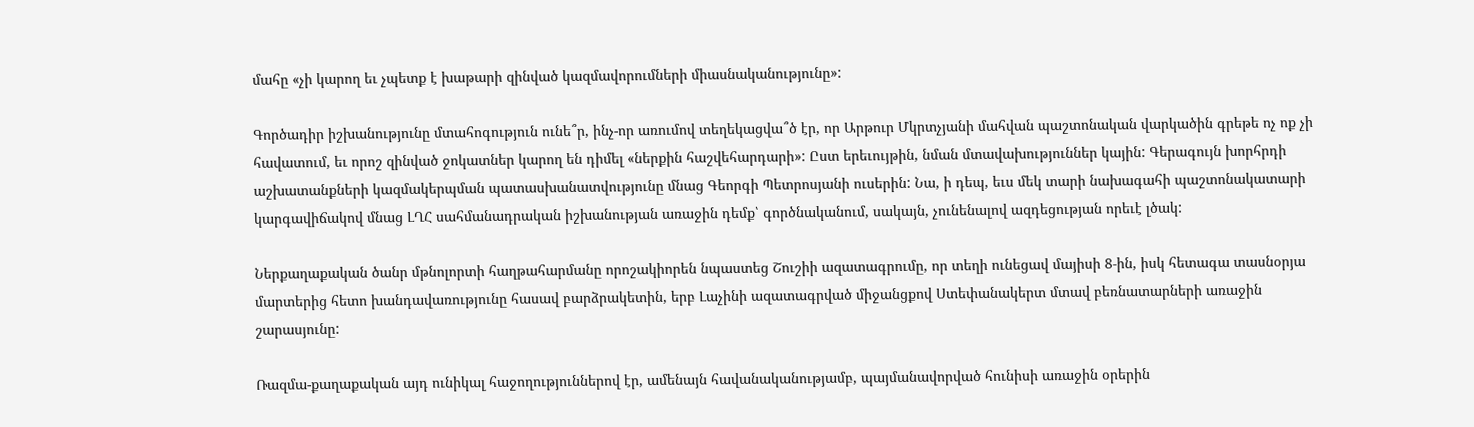մահը «չի կարող եւ չպետք է խաթարի զինված կազմավորումների միասնականությունը»:

Գործադիր իշխանությունը մտահոգություն ունե՞ր, ինչ-որ առումով տեղեկացվա՞ծ էր, որ Արթուր Մկրտչյանի մահվան պաշտոնական վարկածին գրեթե ոչ ոք չի հավատում, եւ որոշ զինված ջոկատներ կարող են դիմել «ներքին հաշվեհարդարի»: Ըստ երեւույթին, նման մտավախություններ կային: Գերագույն խորհրդի աշխատանքների կազմակերպման պատասխանատվությունը մնաց Գեորգի Պետրոսյանի ուսերին: Նա, ի դեպ, եւս մեկ տարի նախագահի պաշտոնակատարի կարգավիճակով մնաց ԼՂՀ սահմանադրական իշխանության առաջին դեմք՝ գործնականում, սակայն, չունենալով ազդեցության որեւէ լծակ:

Ներքաղաքական ծանր մթնոլորտի հաղթահարմանը որոշակիորեն նպաստեց Շուշիի ազատագրումը, որ տեղի ունեցավ մայիսի 8‑ին, իսկ հետագա տասնօրյա մարտերից հետո խանդավառությունը հասավ բարձրակետին, երբ Լաչինի ազատագրված միջանցքով Ստեփանակերտ մտավ բեռնատարների առաջին շարասյունը:

Ռազմա-քաղաքական այդ ունիկալ հաջողություններով էր, ամենայն հավանականությամբ, պայմանավորված հունիսի առաջին օրերին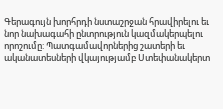Գերագույն խորհրդի նստաշրջան հրավիրելու եւ նոր նախագահի ընտրություն կազմակերպելու որոշումը: Պատգամավորներից շատերի եւ ականատեսների վկայությամբ Ստեփանակերտ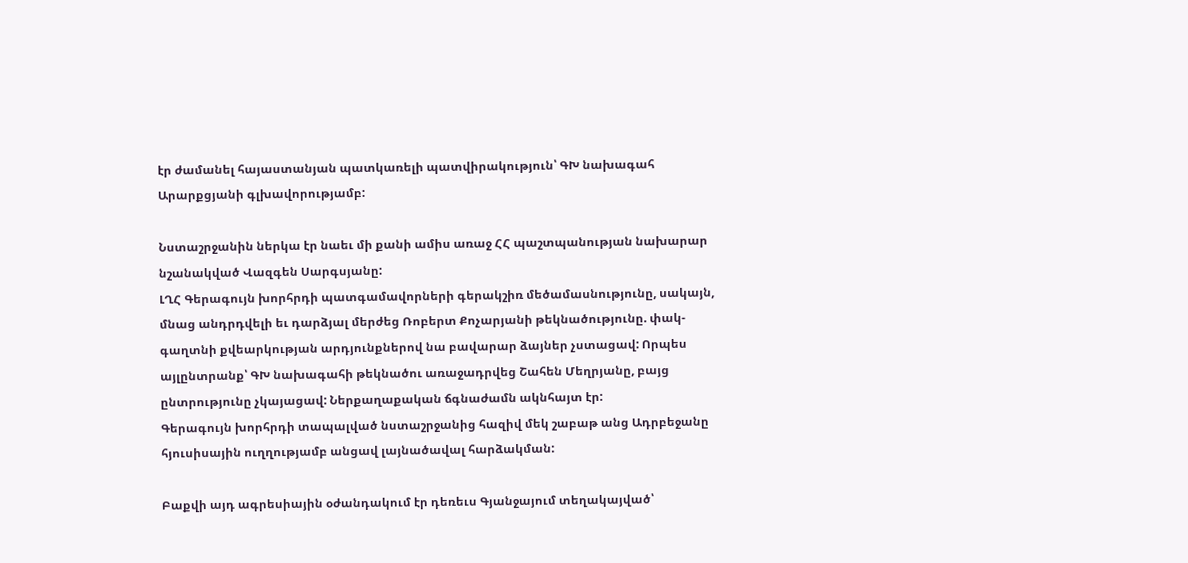էր ժամանել հայաստանյան պատկառելի պատվիրակություն՝ ԳԽ նախագահ Արարքցյանի գլխավորությամբ:

Նստաշրջանին ներկա էր նաեւ մի քանի ամիս առաջ ՀՀ պաշտպանության նախարար նշանակված Վազգեն Սարգսյանը:
ԼՂՀ Գերագույն խորհրդի պատգամավորների գերակշիռ մեծամասնությունը, սակայն, մնաց անդրդվելի եւ դարձյալ մերժեց Ռոբերտ Քոչարյանի թեկնածությունը. փակ-գաղտնի քվեարկության արդյունքներով նա բավարար ձայներ չստացավ: Որպես այլընտրանք՝ ԳԽ նախագահի թեկնածու առաջադրվեց Շահեն Մեղրյանը, բայց ընտրությունը չկայացավ: Ներքաղաքական ճգնաժամն ակնհայտ էր:
Գերագույն խորհրդի տապալված նստաշրջանից հազիվ մեկ շաբաթ անց Ադրբեջանը հյուսիսային ուղղությամբ անցավ լայնածավալ հարձակման:

Բաքվի այդ ագրեսիային օժանդակում էր դեռեւս Գյանջայում տեղակայված՝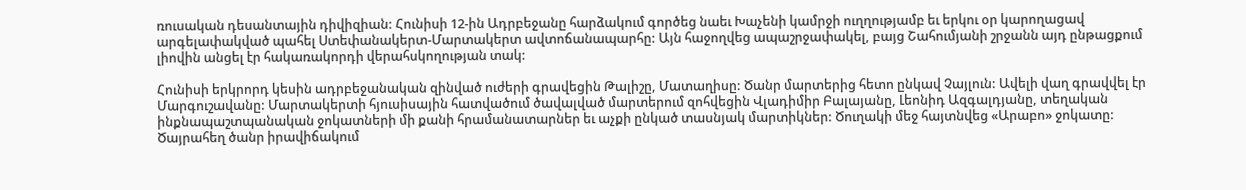ռուսական դեսանտային դիվիզիան: Հունիսի 12-ին Ադրբեջանը հարձակում գործեց նաեւ Խաչենի կամրջի ուղղությամբ եւ երկու օր կարողացավ արգելափակված պահել Ստեփանակերտ-Մարտակերտ ավտոճանապարհը: Այն հաջողվեց ապաշրջափակել, բայց Շահումյանի շրջանն այդ ընթացքում լիովին անցել էր հակառակորդի վերահսկողության տակ:

Հունիսի երկրորդ կեսին ադրբեջանական զինված ուժերի գրավեցին Թալիշը, Մատաղիսը: Ծանր մարտերից հետո ընկավ Չայլուն: Ավելի վաղ գրավվել էր Մարգուշավանը: Մարտակերտի հյուսիսային հատվածում ծավալված մարտերում զոհվեցին Վլադիմիր Բալայանը, Լեոնիդ Ազգալդյանը, տեղական ինքնապաշտպանական ջոկատների մի քանի հրամանատարներ եւ աչքի ընկած տասնյակ մարտիկներ: Ծուղակի մեջ հայտնվեց «Արաբո» ջոկատը:
Ծայրահեղ ծանր իրավիճակում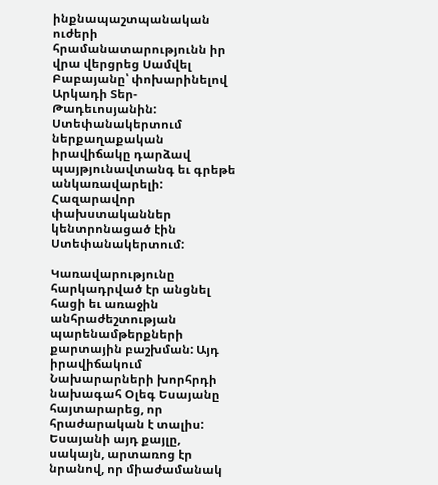ինքնապաշտպանական ուժերի հրամանատարությունն իր վրա վերցրեց Սամվել Բաբայանը՝ փոխարինելով Արկադի Տեր-Թադեւոսյանին: Ստեփանակերտում ներքաղաքական իրավիճակը դարձավ պայթյունավտանգ եւ գրեթե անկառավարելի: Հազարավոր փախստականներ կենտրոնացած էին Ստեփանակերտում:

Կառավարությունը հարկադրված էր անցնել հացի եւ առաջին անհրաժեշտության պարենամթերքների քարտային բաշխման: Այդ իրավիճակում Նախարարների խորհրդի նախագահ Օլեգ Եսայանը հայտարարեց, որ հրաժարական է տալիս: Եսայանի այդ քայլը, սակայն, արտառոց էր նրանով, որ միաժամանակ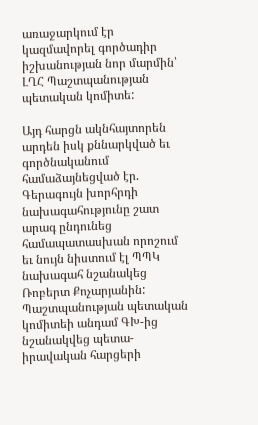առաջարկում էր կազմավորել գործադիր իշխանության նոր մարմին՝ ԼՂՀ Պաշտպանության պետական կոմիտե:

Այդ հարցն ակնհայտորեն արդեն իսկ քննարկված եւ գործնականում համաձայնեցված էր. Գերագույն խորհրդի նախագահությունը շատ արագ ընդունեց համապատասխան որոշում եւ նույն նիստում էլ ՊՊԿ նախագահ նշանակեց Ռոբերտ Քոչարյանին: Պաշտպանության պետական կոմիտեի անդամ ԳԽ-ից նշանակվեց պետա-իրավական հարցերի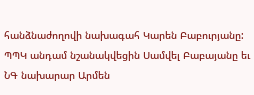հանձնաժողովի նախագահ Կարեն Բաբուրյանը: ՊՊԿ անդամ նշանակվեցին Սամվել Բաբայանը եւ ՆԳ նախարար Արմեն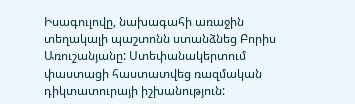Իսագուլովը, նախագահի առաջին տեղակալի պաշտոնն ստանձնեց Բորիս Առուշանյանը: Ստեփանակերտում փաստացի հաստատվեց ռազմական դիկտատուրայի իշխանություն: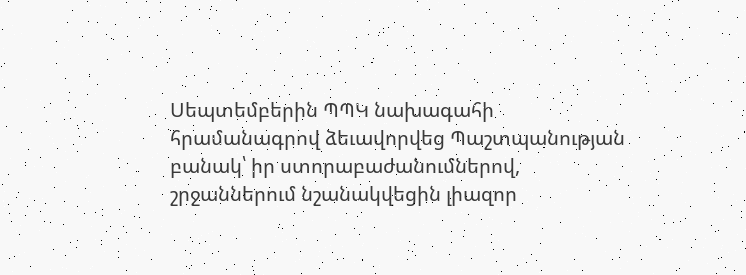Սեպտեմբերին ՊՊԿ նախագահի հրամանագրով ձեւավորվեց Պաշտպանության բանակ՝ իր ստորաբաժանումներով, շրջաններում նշանակվեցին լիազոր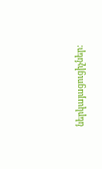ներկայացուցիչներ: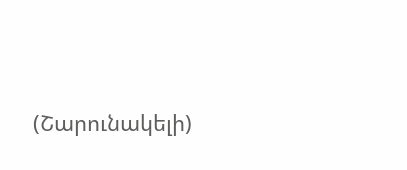(Շարունակելի)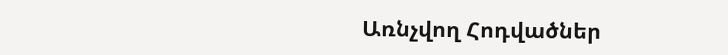Առնչվող Հոդվածներ